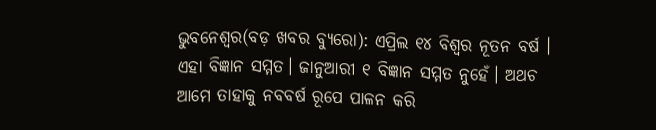ଭୁବନେଶ୍ବର(ବଡ଼ ଖବର ବ୍ୟୁରୋ): ଏପ୍ରିଲ ୧୪ ବିଶ୍ୱର ନୂତନ ବର୍ଷ । ଏହା ବିଜ୍ଞାନ ସମ୍ମତ। ଜାନୁଆରୀ ୧ ବିଜ୍ଞାନ ସମ୍ମତ ନୁହେଁ। ଅଥଚ ଆମେ ତାହାକୁ ନବବର୍ଷ ରୂପେ ପାଳନ କରି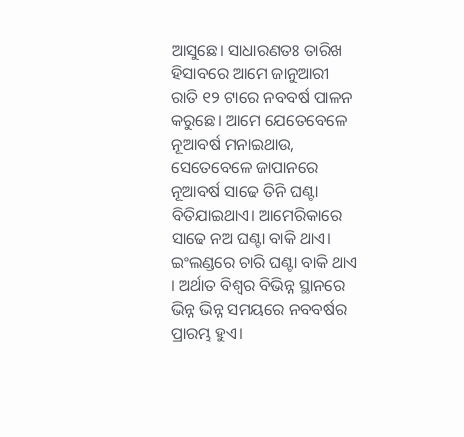ଆସୁଛେ। ସାଧାରଣତଃ ତାରିଖ ହିସାବରେ ଆମେ ଜାନୁଆରୀ ରାତି ୧୨ ଟାରେ ନବବର୍ଷ ପାଳନ କରୁଛେ। ଆମେ ଯେତେବେଳେ ନୂଆବର୍ଷ ମନାଇଥାଉ, ସେତେବେଳେ ଜାପାନରେ ନୂଆବର୍ଷ ସାଢେ ତିନି ଘଣ୍ଟା ବିତିଯାଇଥାଏ। ଆମେରିକାରେ ସାଢେ ନଅ ଘଣ୍ଟା ବାକି ଥାଏ। ଇଂଲଣ୍ଡରେ ଚାରି ଘଣ୍ଟା ବାକି ଥାଏ । ଅର୍ଥାତ ବିଶ୍ୱର ବିଭିନ୍ନ ସ୍ଥାନରେ ଭିନ୍ନ ଭିନ୍ନ ସମୟରେ ନବବର୍ଷର ପ୍ରାରମ୍ଭ ହୁଏ।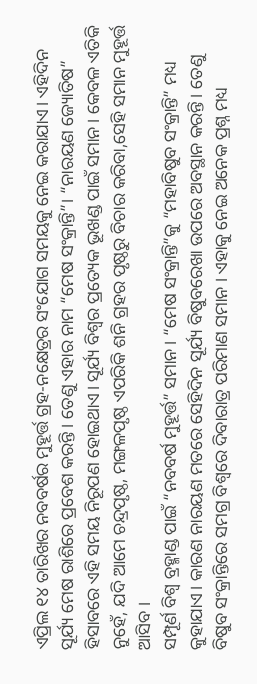ଏପ୍ରିଲ ୧୪ ତାରିଖର ନବବର୍ଷର ମୁହୂର୍ତ୍ତ ଗ୍ରହ-ନକ୍ଷେତ୍ରର ସଂଯୋଗ ସମୟକୁ ନେଇ କରାଯାଏ। ଏହିଦିନ ସୂର୍ଯ୍ୟ ମେଷ ରାଶିରେ ପ୍ରବେଶ କରନ୍ତି । ତେଣୁ ଏହାର ନାମ “ମେଷ ସଂକ୍ରାନ୍ତି”। “ନାରୟଣ ଜ୍ୟୋତିଷ” ହିସାବରେ ଏହି ସମୟ ନିରୂପଣ ହୋଇଥାଏ। ସୂର୍ଯ୍ୟ ବିଶ୍ୱର ପ୍ରତ୍ୟେକ ଭୂଖଣ୍ଡ ପାଇଁ ସମାନ। କେବଳ ଏତିକି ନୁହେଁ, ଯଦି ଆମେ ଚନ୍ଦ୍ରପୃଷ୍ଠ, ମଙ୍ଗଳପୃଷ୍ଠ ଏପରିକି ଶନି ଗ୍ରହର ପୃଷ୍ଠରୁ ବିଚାର କରିବା,ସେହି ସମାନ ମୁହୂର୍ତ୍ତ ଆସିବ ।
ସମ୍ପୂର୍ଣ ବିଶ୍ୱ ବ୍ରହ୍ମାଣ୍ଡ ପାଇଁ “ନବବର୍ଷ ମୁହୂର୍ତ୍ତ” ସମାନ। “ମେଷ ସଂକ୍ରାନ୍ତି”କୁ “ମହାବିଷୁବ ସଂକ୍ରାନ୍ତି” ମଧ୍ୟ କୁହାଯାଏ। କାରଣ ନାରୟଣ ମତରେ ସେହିଦିନ ସୂର୍ଯ୍ୟ ବିଷୁବରେଖା ଉପରେ ଅବସ୍ଥାନ କରନ୍ତି। ତେଣୁ ବିଷୁବ ସଂକ୍ରାନ୍ତିରେ ସମଗ୍ର ବିଶ୍ୱରେ ଦିବାରାତ୍ର ପରିମାଣ ସମାନ । ଏହାକୁ ନେଇ ଅନେକ ପ୍ରଶ୍ନ ମଧ୍ୟ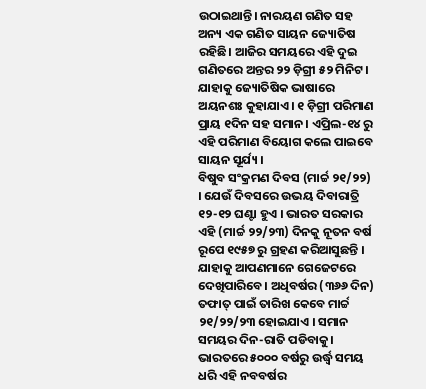ଉଠାଇଥାନ୍ତି। ନାରୟଣ ଗଣିତ ସହ ଅନ୍ୟ ଏକ ଗଣିତ ସାୟନ ଜ୍ୟୋତିଷ ରହିଛି। ଆଜିର ସମୟରେ ଏହି ଦୁଇ ଗଣିତରେ ଅନ୍ତର ୨୨ ଡ଼ିଗ୍ରୀ ୫୨ ମିନିଟ। ଯାହାକୁ ଜ୍ୟୋତିଷିକ ଭାଷାରେ ଅୟନଶଃ କୁହାଯାଏ। ୧ ଡ଼ିଗ୍ରୀ ପରିମାଣ ପ୍ରାୟ ୧ଦିନ ସହ ସମାନ। ଏପ୍ରିଲ-୧୪ ରୁ ଏହି ପରିମାଣ ବିୟୋଗ କଲେ ପାଇବେ ସାୟନ ସୂର୍ଯ୍ୟ ।
ବିଷୁବ ସଂକ୍ରମଣ ଦିବସ (ମାର୍ଚ୍ଚ ୨୧/୨୨) । ଯେଉଁ ଦିବସରେ ଉଭୟ ଦିବାରାତ୍ରି ୧୨-୧୨ ଘଣ୍ଟା ହୁଏ । ଭାରତ ସରକାର ଏହି (ମାର୍ଚ୍ଚ ୨୨/୨୩) ଦିନକୁ ନୂତନ ବର୍ଷ ରୂପେ ୧୯୫୭ ରୁ ଗ୍ରହଣ କରିଆସୁଛନ୍ତି । ଯାହାକୁ ଆପଣମାନେ ଗେଜେଟରେ ଦେଖିପାରିବେ। ଅଧିବର୍ଷର (୩୬୬ ଦିନ) ତଫାତ୍ ପାଇଁ ତାରିଖ କେବେ ମାର୍ଚ୍ଚ ୨୧/୨୨/୨୩ ହୋଇଯାଏ । ସମାନ ସମୟର ଦିନ-ରାତି ପଡିବାକୁ। ଭାରତରେ ୫୦୦୦ ବର୍ଷରୁ ଉର୍ଦ୍ଧ୍ବ ସମୟ ଧରି ଏହି ନବବର୍ଷର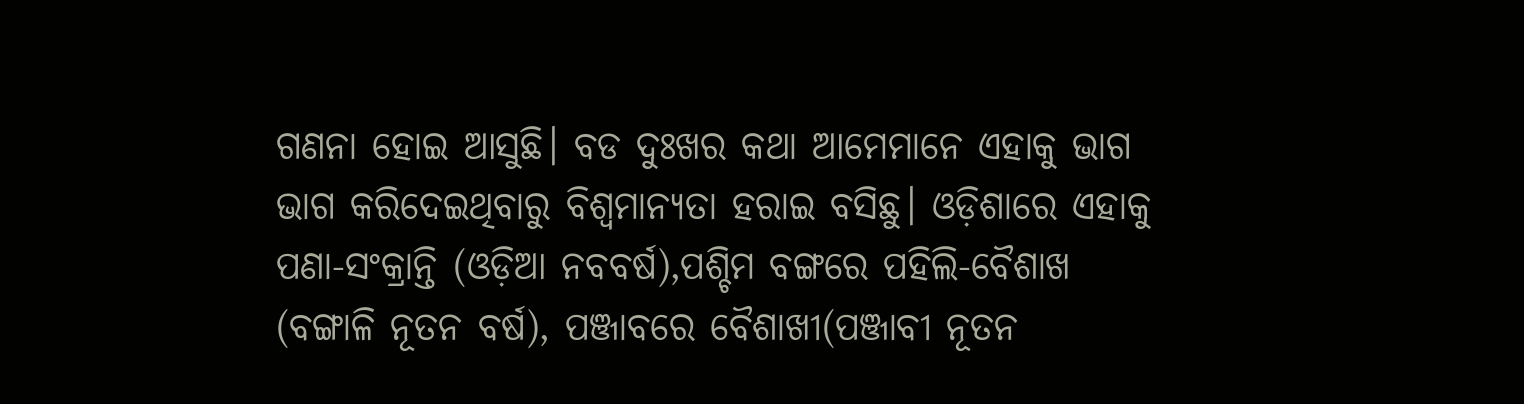ଗଣନା ହୋଇ ଆସୁଛି। ବଡ ଦୁଃଖର କଥା ଆମେମାନେ ଏହାକୁ ଭାଗ ଭାଗ କରିଦେଇଥିବାରୁ ବିଶ୍ଵମାନ୍ୟତା ହରାଇ ବସିଛୁ। ଓଡ଼ିଶାରେ ଏହାକୁ ପଣା-ସଂକ୍ରାନ୍ତି (ଓଡ଼ିଆ ନବବର୍ଷ),ପଶ୍ଚିମ ବଙ୍ଗରେ ପହିଲି-ବୈଶାଖ (ବଙ୍ଗାଳି ନୂତନ ବର୍ଷ), ପଞ୍ଜାବରେ ବୈଶାଖୀ(ପଞ୍ଜାବୀ ନୂତନ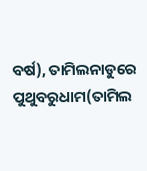ବର୍ଷ), ତାମିଲନାଡୁରେ ପୁଥୁବରୁଧାମ(ତାମିଲ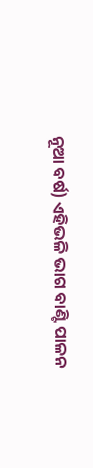ନୂଆ ବର୍ଷ) ଏହିଭଳି ଭାଗ ବାଣ୍ଟି ପାଳନ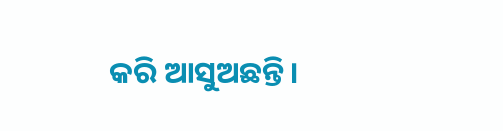କରି ଆସୁଅଛନ୍ତି।